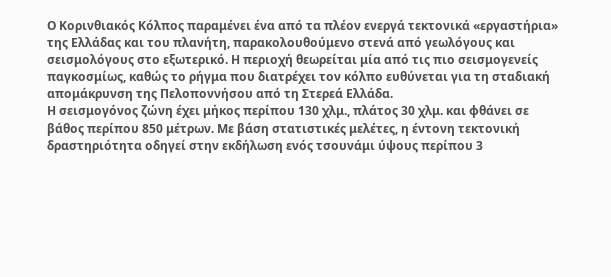Ο Κορινθιακός Κόλπος παραμένει ένα από τα πλέον ενεργά τεκτονικά «εργαστήρια» της Ελλάδας και του πλανήτη, παρακολουθούμενο στενά από γεωλόγους και σεισμολόγους στο εξωτερικό. Η περιοχή θεωρείται μία από τις πιο σεισμογενείς παγκοσμίως, καθώς το ρήγμα που διατρέχει τον κόλπο ευθύνεται για τη σταδιακή απομάκρυνση της Πελοποννήσου από τη Στερεά Ελλάδα.
Η σεισμογόνος ζώνη έχει μήκος περίπου 130 χλμ., πλάτος 30 χλμ. και φθάνει σε βάθος περίπου 850 μέτρων. Με βάση στατιστικές μελέτες, η έντονη τεκτονική δραστηριότητα οδηγεί στην εκδήλωση ενός τσουνάμι ύψους περίπου 3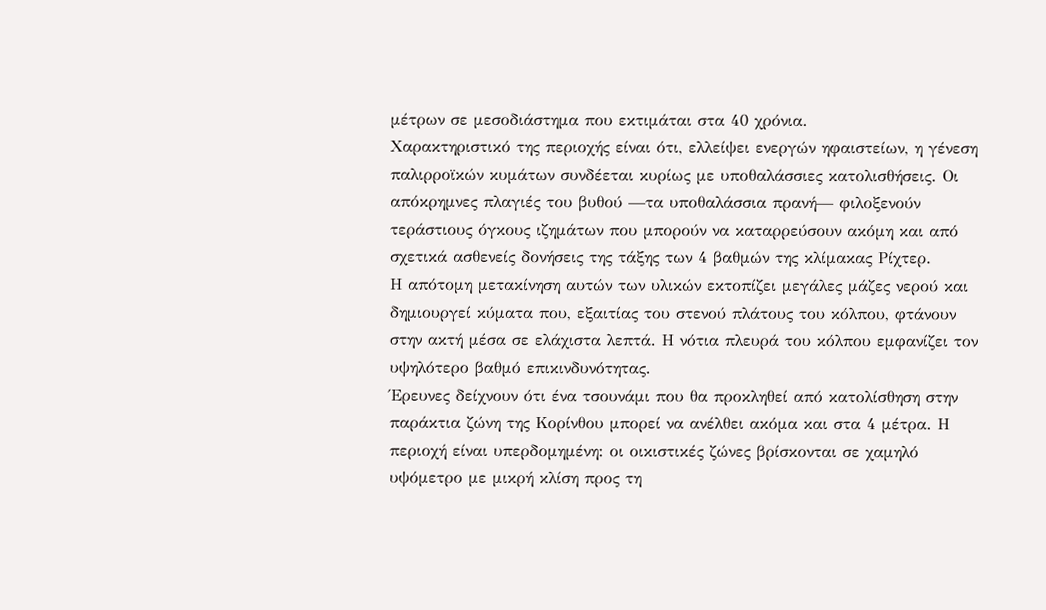μέτρων σε μεσοδιάστημα που εκτιμάται στα 40 χρόνια.
Χαρακτηριστικό της περιοχής είναι ότι, ελλείψει ενεργών ηφαιστείων, η γένεση παλιρροϊκών κυμάτων συνδέεται κυρίως με υποθαλάσσιες κατολισθήσεις. Οι απόκρημνες πλαγιές του βυθού —τα υποθαλάσσια πρανή— φιλοξενούν τεράστιους όγκους ιζημάτων που μπορούν να καταρρεύσουν ακόμη και από σχετικά ασθενείς δονήσεις της τάξης των 4 βαθμών της κλίμακας Ρίχτερ.
Η απότομη μετακίνηση αυτών των υλικών εκτοπίζει μεγάλες μάζες νερού και δημιουργεί κύματα που, εξαιτίας του στενού πλάτους του κόλπου, φτάνουν στην ακτή μέσα σε ελάχιστα λεπτά. Η νότια πλευρά του κόλπου εμφανίζει τον υψηλότερο βαθμό επικινδυνότητας.
Έρευνες δείχνουν ότι ένα τσουνάμι που θα προκληθεί από κατολίσθηση στην παράκτια ζώνη της Κορίνθου μπορεί να ανέλθει ακόμα και στα 4 μέτρα. Η περιοχή είναι υπερδομημένη: οι οικιστικές ζώνες βρίσκονται σε χαμηλό υψόμετρο με μικρή κλίση προς τη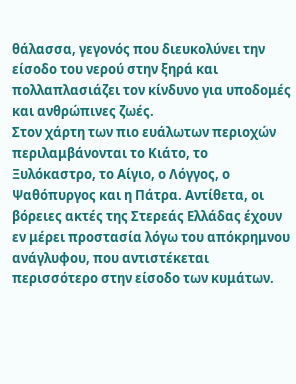θάλασσα, γεγονός που διευκολύνει την είσοδο του νερού στην ξηρά και πολλαπλασιάζει τον κίνδυνο για υποδομές και ανθρώπινες ζωές.
Στον χάρτη των πιο ευάλωτων περιοχών περιλαμβάνονται το Κιάτο, το Ξυλόκαστρο, το Αίγιο, ο Λόγγος, ο Ψαθόπυργος και η Πάτρα. Αντίθετα, οι βόρειες ακτές της Στερεάς Ελλάδας έχουν εν μέρει προστασία λόγω του απόκρημνου ανάγλυφου, που αντιστέκεται περισσότερο στην είσοδο των κυμάτων.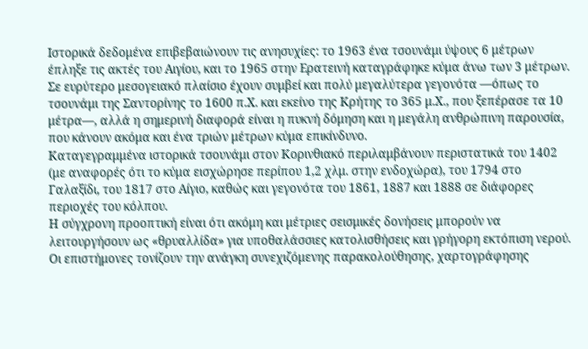Ιστορικά δεδομένα επιβεβαιώνουν τις ανησυχίες: το 1963 ένα τσουνάμι ύψους 6 μέτρων έπληξε τις ακτές του Αιγίου, και το 1965 στην Ερατεινή καταγράφηκε κύμα άνω των 3 μέτρων. Σε ευρύτερο μεσογειακό πλαίσιο έχουν συμβεί και πολύ μεγαλύτερα γεγονότα —όπως το τσουνάμι της Σαντορίνης το 1600 π.Χ. και εκείνο της Κρήτης το 365 μ.Χ., που ξεπέρασε τα 10 μέτρα—, αλλά η σημερινή διαφορά είναι η πυκνή δόμηση και η μεγάλη ανθρώπινη παρουσία, που κάνουν ακόμα και ένα τριών μέτρων κύμα επικίνδυνο.
Καταγεγραμμένα ιστορικά τσουνάμι στον Κορινθιακό περιλαμβάνουν περιστατικά του 1402 (με αναφορές ότι το κύμα εισχώρησε περίπου 1,2 χλμ. στην ενδοχώρα), του 1794 στο Γαλαξίδι, του 1817 στο Αίγιο, καθώς και γεγονότα του 1861, 1887 και 1888 σε διάφορες περιοχές του κόλπου.
Η σύγχρονη προοπτική είναι ότι ακόμη και μέτριες σεισμικές δονήσεις μπορούν να λειτουργήσουν ως «θρυαλλίδα» για υποθαλάσσιες κατολισθήσεις και γρήγορη εκτόπιση νερού. Οι επιστήμονες τονίζουν την ανάγκη συνεχιζόμενης παρακολούθησης, χαρτογράφησης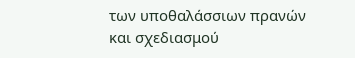των υποθαλάσσιων πρανών και σχεδιασμού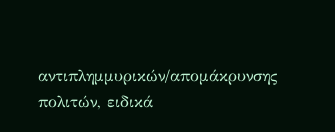αντιπλημμυρικών/απομάκρυνσης πολιτών, ειδικά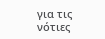για τις νότιες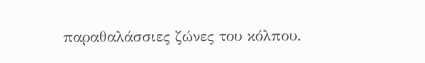παραθαλάσσιες ζώνες του κόλπου.